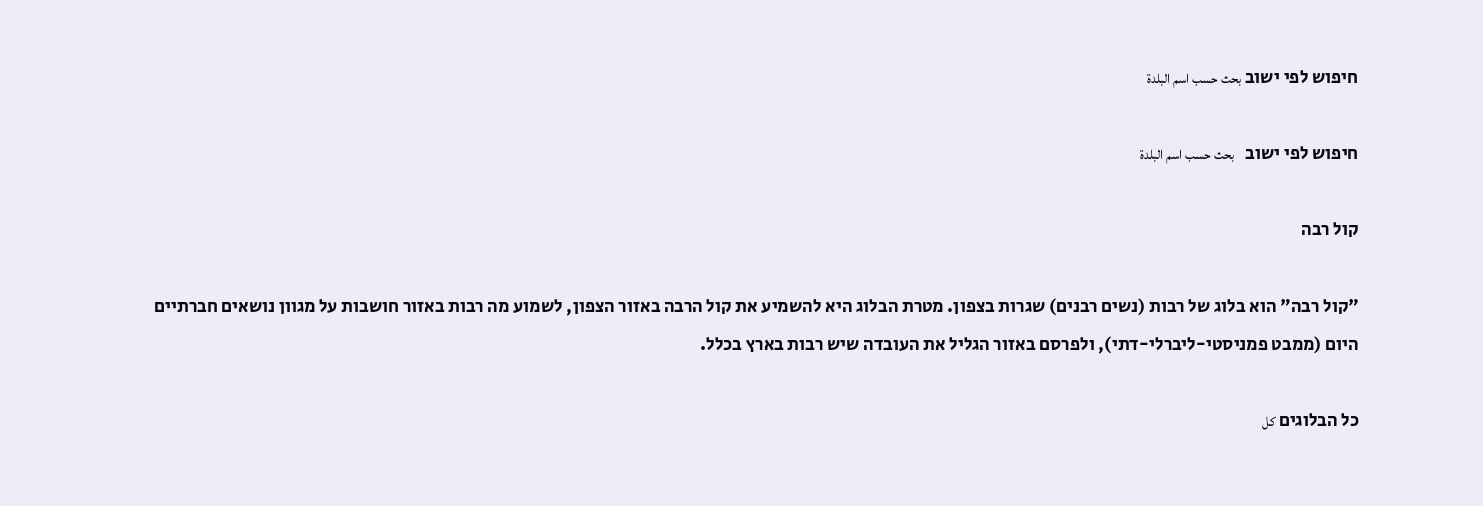חיפוש לפי ישוב بحث حسب اسم البلدة

חיפוש לפי ישוב   بحث حسب اسم البلدة

קול רבה

"קול רבה" הוא בלוג של רבות (נשים רבנים) שגרות בצפון. מטרת הבלוג היא להשמיע את קול הרבה באזור הצפון, לשמוע מה רבות באזור חושבות על מגוון נושאים חברתיים היום (ממבט פמניסטי-ליברלי-דתי), ולפרסם באזור הגליל את העובדה שיש רבות בארץ בכלל.

כל הבלוגים كل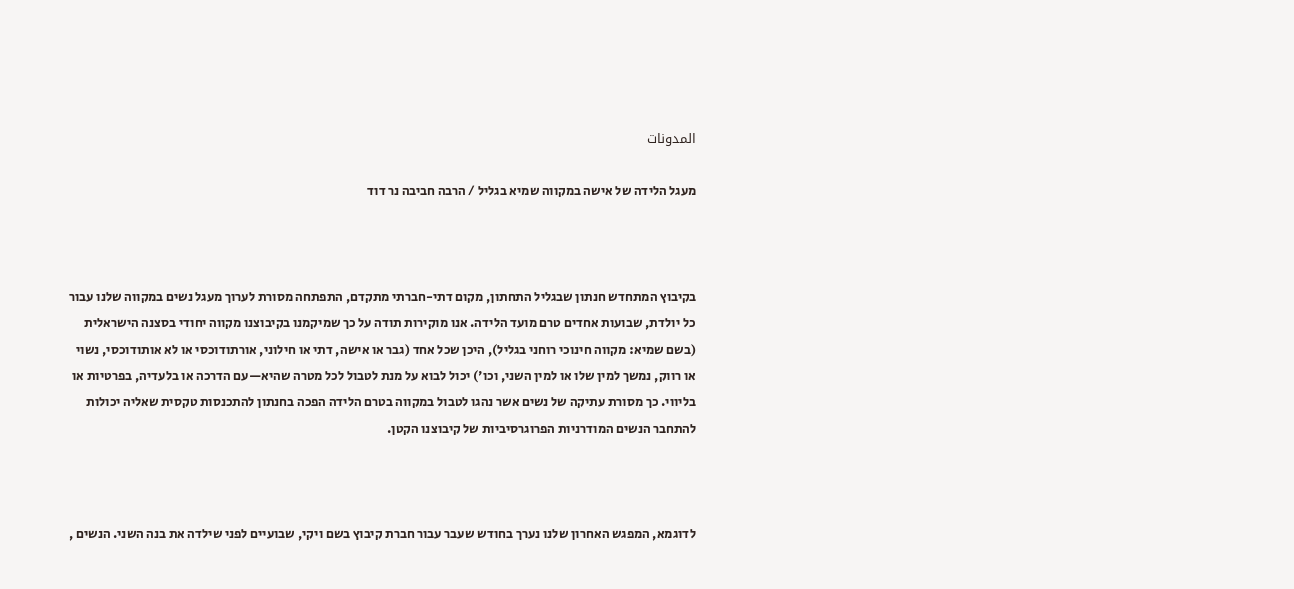المدونات

מעגל הלידה של אישה במקווה שמיא בגליל / הרבה חביבה נר דוד



בקיבוץ המתחדש חנתון שבגליל התחתון, מקום דתי-חברתי מתקדם, התפתחה מסורת לערוך מעגל נשים במקווה שלנו עבור כל יולדת, שבועות אחדים טרם מועד הלידה. אנו מוקירות תודה על כך שמיקמנו בקיבוצנו מקווה יחודי בסצנה הישראלית (בשם שמיא: מקווה חינוכי רוחני בגליל), היכן שכל אחד (גבר או אישה, דתי או חילוני, אורתודוכסי או לא אותודוכסי, נשוי או רווק, נמשך למין שלו או למין השני, וכו') יכול לבוא על מנת לטבול לכל מטרה שהיא—עם הדרכה או בלעדיה, בפרטיות או בליווי. כך מסורת עתיקה של נשים אשר נהגו לטבול במקווה בטרם הלידה הפכה בחנתון להתכנסות טקסית שאליה יכולות להתחבר הנשים המודרניות הפרוגרסיביות של קיבוצנו הקטן.



לדוגמא, המפגש האחרון שלנו נערך בחודש שעבר עבור חברת קיבוץ בשם ויקי, שבועיים לפני שילדה את בנה השני. הנשים ,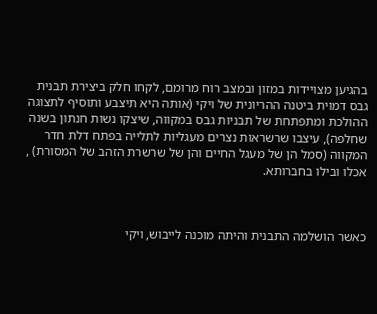בהגיען מצויידות במזון ובמצב רוח מרומם, לקחו חלק ביצירת תבנית גבס דמוית ביטנה ההריונית של ויקי (אותה היא תיצבע ותוסיף לתצוגה ההולכת ומתפתחת של תבניות גבס במקווה, שיצקו נשות חנתון בשנה שחלפה), עיצבו שרשראות נצרים מעגליות לתלייה בפתח דלת חדר המקווה (סמל הן של מעגל החיים והן של שרשרת הזהב של המסורת) , אכלו ובילו בחברותא.



כאשר הושלמה התבנית והיתה מוכנה לייבוש, ויקי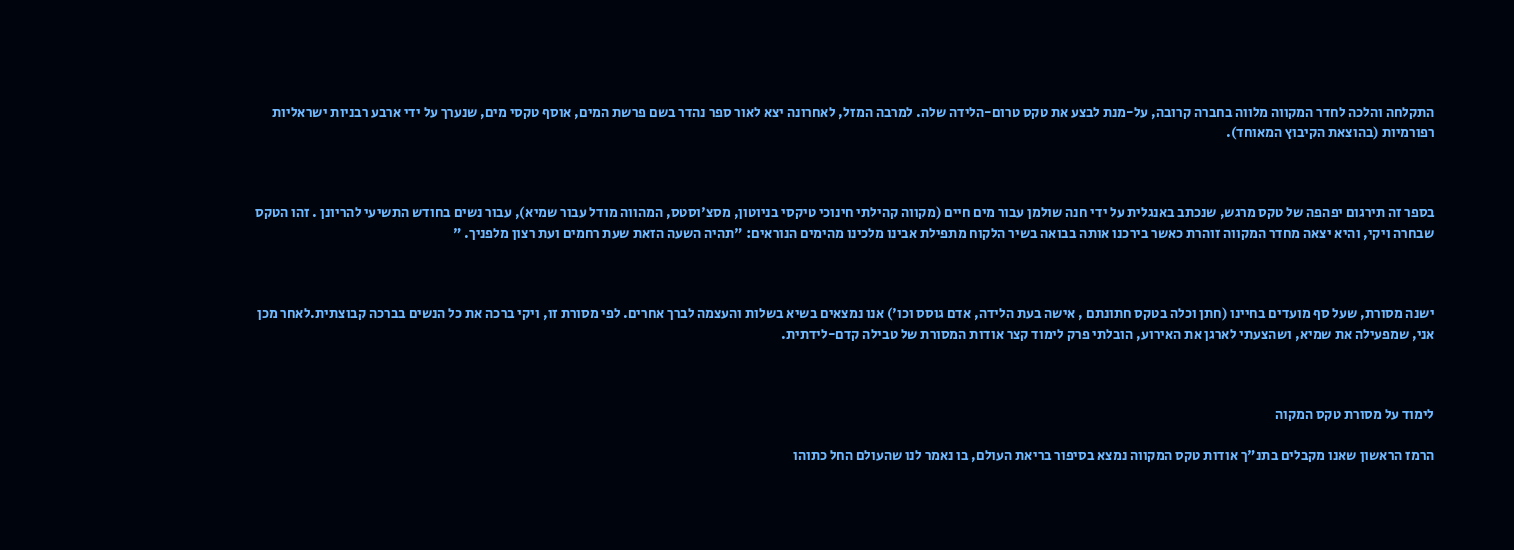התקלחה והלכה לחדר המקווה מלווה בחברה קרובה, על-מנת לבצע את טקס טרום-הלידה שלה. למרבה המזל, לאחרונה יצא לאור ספר נהדר בשם פרשת המים, אוסף טקסי מים, שנערך על ידי ארבע רבניות ישראליות רפורמיות (בהוצאת הקיבוץ המאוחד).



בספר זה תירגום יפהפה של טקס מרגש, שנכתב באנגלית על ידי חנה שולמן עבור מים חיים (מקווה קהילתי חינוכי טיקסי בניוטון, מסצ'וסטס, המהווה מודל עבור שמיא), עבור נשים בחודש התשיעי להריונן . זהו הטקס שבחרה ויקי, והיא יצאה מחדר המקווה זוהרת כאשר בירכנו אותה בבואה בשיר הלקוח מתפילת אבינו מלכינו מהימים הנוראים: "תהיה השעה הזאת שעת רחמים ועת רצון מלפניך. "



ישנה מסורת, שעל סף מועדים בחיינו (חתן וכלה בטקס חתונתם , אישה בעת הלידה, אדם גוסס וכו') אנו נמצאים בשיא בשלות והעצמה לברך אחרים. לפי מסורת זו, ויקי ברכה את כל הנשים בברכה קבוצתית.לאחר מכן אני, שמפעילה את שמיא, ושהצעתי לארגן את האירוע, הובלתי פרק לימוד קצר אודות המסורת של טבילה קדם-לידתית.



לימוד על מסורת טקס המקוה

הרמז הראשון שאנו מקבלים בתנ"ך אודות טקס המקווה נמצא בסיפור בריאת העולם, בו נאמר לנו שהעולם החל כתוהו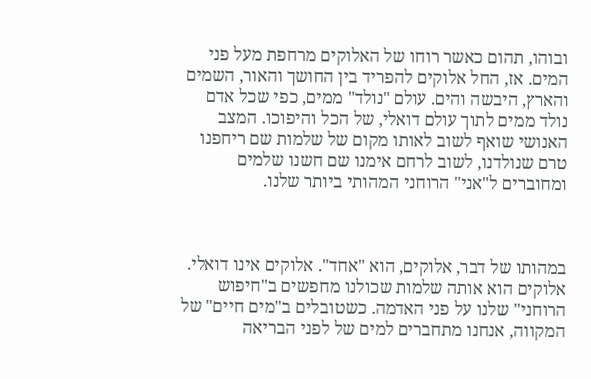ובוהו, תהום כאשר רוחו של האלוקים מרחפת מעל פני המים. אז, החל אלוקים להפריד בין החושך והאור, השמים והארץ, היבשה והים. עולם "נולד" ממים, כפי שכל אדם נולד ממים לתוך עולם דואלי, של הכל והיפוכו. המצב האנושי שואף לשוב לאותו מקום של שלמות שם ריחפנו טרם שנולדנו, לשוב לרחם אימנו שם חשנו שלמים ומחוברים ל"אני" הרוחני המהותי ביותר שלנו.



במהותו של דבר, אלוקים, הוא "אחד". אלוקים אינו דואלי. אלוקים הוא אותה שלמות שכולנו מחפשים ב"חיפוש הרוחני" שלנו על פני האדמה. כשטובלים ב"מים חיים" של המקווה, אנחנו מתחברים למים של לפני הבריאה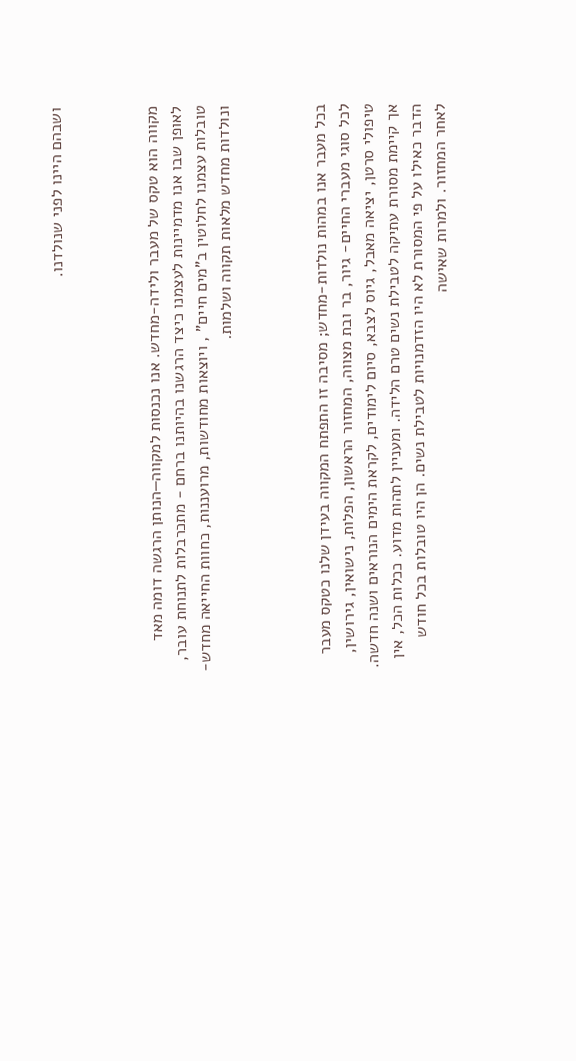ושבהם היינו לפני שנולדנו.



מקווה הוא טקס של מעבר ולידה-מחדש. אנו נכנסות למקווה—הנותן הרגשה דומה מאד לאופן שבו אנו מדמיינות לעצמנו כיצד הרגשנו בהיותנו ברחם - מתכרבלות לתנוחת עובר, טובלות עצמנו לחלוטין ב"מים חיים" , ויוצאות מחודשות, מרועננות, כחוות החייאה מחדש-ונולדות מחדש מלאות תקווה ושלמות.



בכל מעבר אנו במהות נולדות-מחדש; מסיבה זו התפתח המקווה בעידן שלנו כטקס מעבר לכל סוגי מעברי החיים- גיור, בר ובת מצווה, המחזור הראשון, הפלות, נישואין, גירושין, טיפולי סרטן, יציאה מאבל, גיוס לצבא, סיום לימודים, לקראת הימים הנוראים ושנה חדשה. אך קיימת מסורת עתיקה לטבילת נשים טרם הלידה. ומעניין לתהות מדוע. ככלות הכל, אין הדבר כאילו על פי המסורת לא היו הזדמנויות לטבילת נשים. הן היו טובלות בכל חודש לאחר המחזור. ולמרות שאישה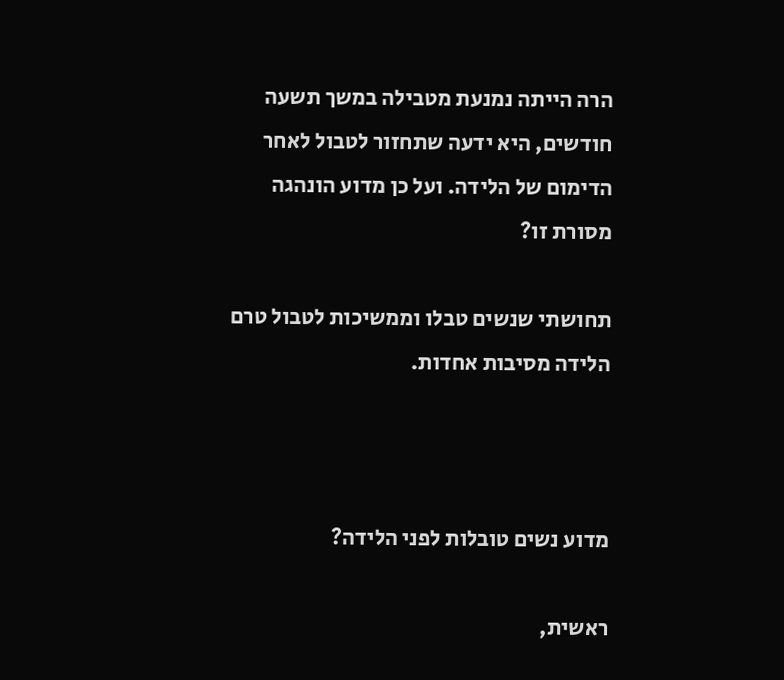הרה הייתה נמנעת מטבילה במשך תשעה חודשים, היא ידעה שתחזור לטבול לאחר הדימום של הלידה. ועל כן מדוע הונהגה מסורת זו?

תחושתי שנשים טבלו וממשיכות לטבול טרם הלידה מסיבות אחדות.



מדוע נשים טובלות לפני הלידה?

ראשית,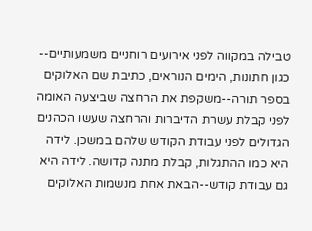טבילה במקווה לפני אירועים רוחניים משמעותיים-- כגון חתונות, הימים הנוראים, כתיבת שם האלוקים בספר תורה--משקפת את הרחצה שביצעה האומה לפני קבלת עשרת הדיברות והרחצה שעשו הכהנים הגדולים לפני עבודת הקודש שלהם במשכן. לידה היא כמו ההתגלות, קבלת מתנה קדושה. לידה היא גם עבודת קודש--הבאת אחת מנשמות האלוקים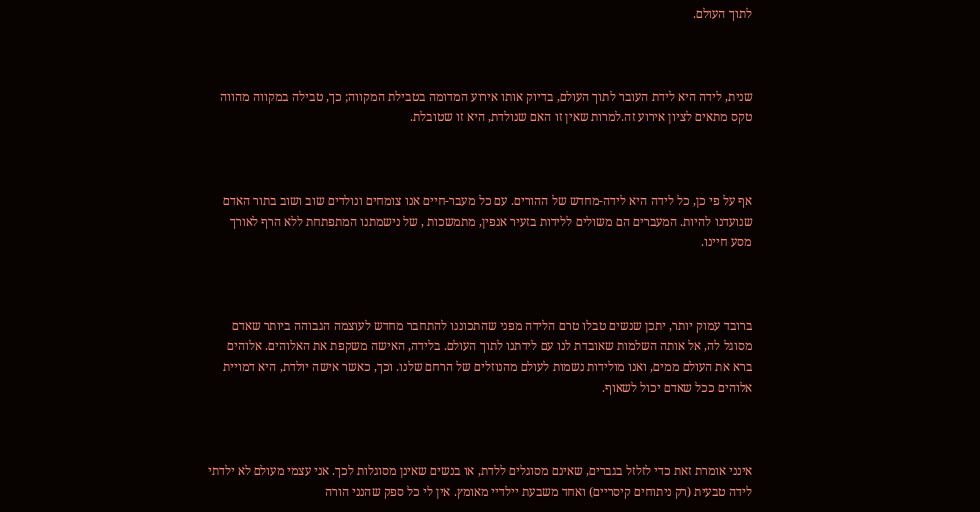לתוך העולם.



שנית, לידה היא לידת העובר לתוך העולם, בדיוק אותו אירוע המדומה בטבילת המקווה; כך, טבילה במקווה מהווה טקס מתאים לציון אירוע זה.למרות שאין זו האם שנולדת, היא זו שטובלת.



אף על פי כן, כל לידה היא לידה-מחדש של ההורים. עם כל מעבר-חיים אנו צומחים ונולדים שוב ושוב בתור האדם שנועדנו להיות. המעברים הם משולים ללידות בזעיר אנפין, מתמשכות , של נישמתנו המתפתחת ללא הרף לאורך מסע חיינו.



ברובד עמוק יותר, יתכן שנשים טבלו טרם הלידה מפני שהתכוננו להתחבר מחדש לעוצמה הגבוהה ביותר שאדם מסוגל לה, אל אותה השלמות שאובדת לנו עם לידתנו לתוך העולם. בלידה, האישה משקפת את האלוהים. אלוהים ברא את העולם ממים, ואנו מולידות נשמות לעולם מהנוזלים של הרחם שלנו. וכך, כאשר אישה יולדת, היא דמויית אלוהים ככל שאדם יכול לשאוף.



אינני אומרת זאת כדי לזלזל בגברים, שאינם מסוגלים ללדת, או בנשים שאינן מסוגלות לכך. אני עצמי מעולם לא ילדתי לידה טבעית (רק ניתוחים קיסריים) ואחד משבעת יילדיי מאומץ. אין לי כל ספק שהנני הורה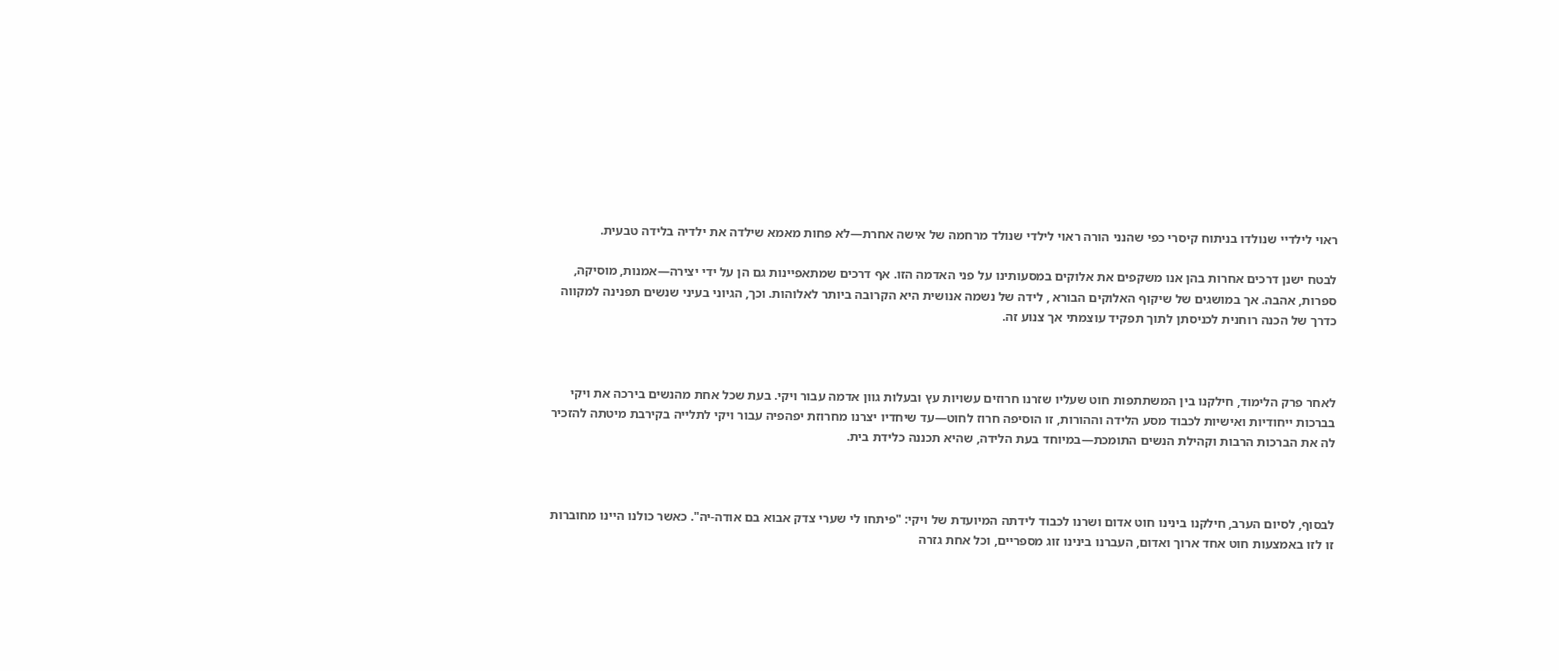ראוי לילדיי שנולדו בניתוח קיסרי כפי שהנני הורה ראוי לילדי שנולד מרחמה של אישה אחרת—לא פחות מאמא שילדה את ילדיה בלידה טבעית.

לבטח ישנן דרכים אחרות בהן אנו משקפים את אלוקים במסעותינו על פני האדמה הזו. אף דרכים שמתאפיינות גם הן על ידי יצירה—אמנות, מוסיקה, ספרות, אהבה. אך במושגים של שיקוף האלוקים הבורא , לידה של נשמה אנושית היא הקרובה ביותר לאלוהות. וכך, הגיוני בעיני שנשים תפנינה למקווה כדרך של הכנה רוחנית לכניסתן לתוך תפקיד עוצמתי אך צנוע זה.



לאחר פרק הלימוד, חילקנו בין המשתתפות חוט שעליו שזרנו חרוזים עשויות עץ ובעלות גוון אדמה עבור ויקי. בעת שכל אחת מהנשים בירכה את ויקי בברכות ייחודיות ואישיות לכבוד מסע הלידה וההורות, זו הוסיפה חרוז לחוט—עד שיחדיו יצרנו מחרוזת יפהפיה עבור ויקי לתלייה בקירבת מיטתה להזכיר לה את הברכות הרבות וקהילת הנשים התומכת—במיוחד בעת הלידה, שהיא תכננה כלידת בית.



לבסוף, לסיום הערב, חילקנו בינינו חוט אדום ושרנו לכבוד לידתה המיועדת של ויקי: "פיתחו לי שערי צדק אבוא בם אודה-יה". כאשר כולנו היינו מחוברות זו לזו באמצעות חוט אחד ארוך ואדום, העברנו בינינו זוג מספריים, וכל אחת גזרה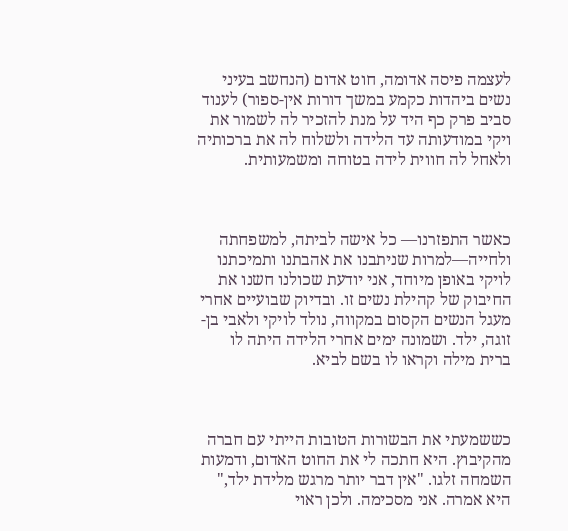לעצמה פיסה אדומה, חוט אדום (הנחשב בעיני נשים ביהדות כקמע במשך דורות אין-ספור) לענוד סביב פרק כף היד על מנת להזכיר לה לשמור את ויקי במודעותה עד הלידה ולשלוח לה את ברכותיה ולאחל לה חווית לידה בטוחה ומשמעותית.



כאשר התפזרנו— כל אישה לביתה, למשפחתה ולחייה—למרות שניתבנו את אהבתנו ותמיכתנו לויקי באופן מיוחד, אני יודעת שכולנו חשנו את החיבוק של קהילת נשים זו. ובדיוק שבועיים אחרי מעגל הנשים הקסום במקווה, נולד לויקי ולאבי בן-זוגה, ילד. ושמונה ימים אחרי הלידה היתה לו ברית מילה וקראו לו בשם לביא.



כששמעתי את הבשורות הטובות הייתי עם חברה מהקיבוץ. היא חתכה לי את החוט האדום, ודמעות השמחה זלגו. "אין דבר יותר מרגש מלידת ילד," היא אמרה. אני מסכימה. ולכן ראוי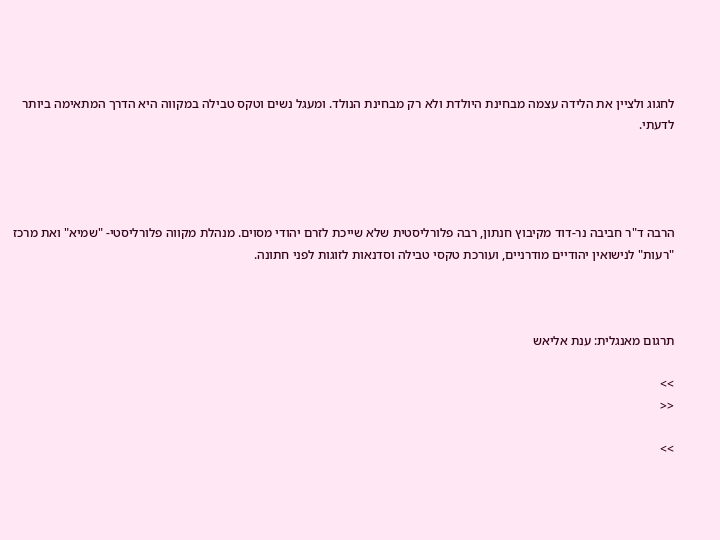לחגוג ולציין את הלידה עצמה מבחינת היולדת ולא רק מבחינת הנולד. ומעגל נשים וטקס טבילה במקווה היא הדרך המתאימה ביותר לדעתי.




הרבה ד"ר חביבה נר-דוד מקיבוץ חנתון, רבה פלורליסטית שלא שייכת לזרם יהודי מסוים. מנהלת מקווה פלורליסטי- "שמיא" ואת מרכז "רעות" לנישואין יהודיים מודרניים, ועורכת טקסי טבילה וסדנאות לזוגות לפני חתונה.



תרגום מאנגלית: ענת אליאש

>>
<<

>>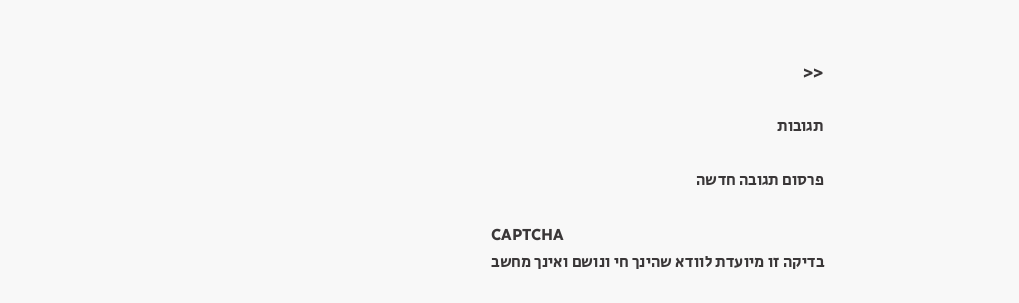<<

תגובות

פרסום תגובה חדשה

CAPTCHA
בדיקה זו מיועדת לוודא שהינך חי ונושם ואינך מחשב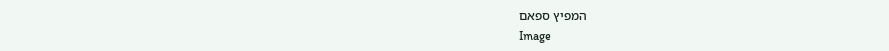המפיץ ספאם
Image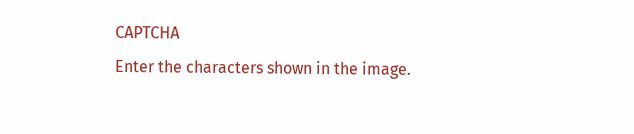CAPTCHA
Enter the characters shown in the image.